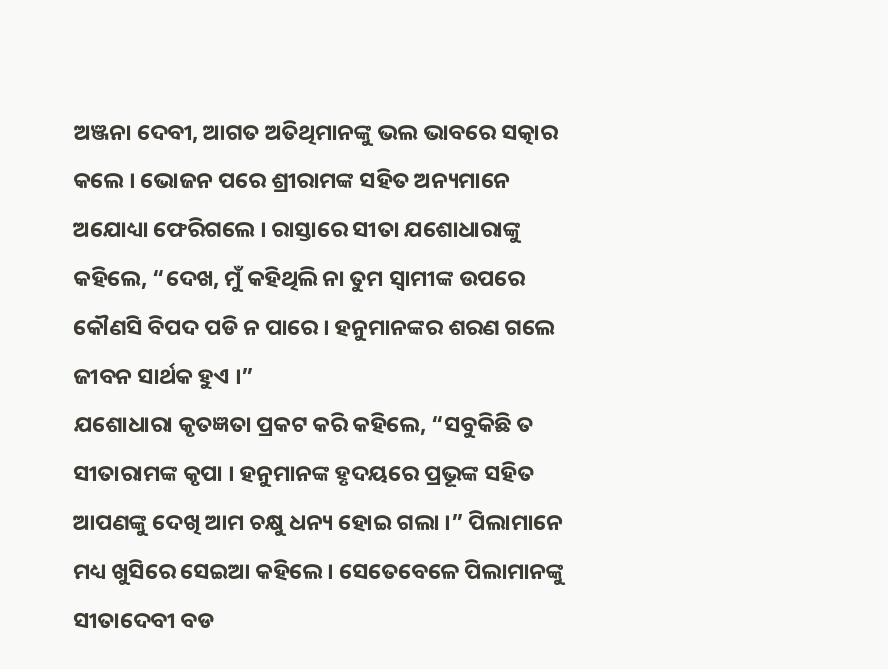ଅଞ୍ଜନା ଦେବୀ, ଆଗତ ଅତିଥିମାନଙ୍କୁ ଭଲ ଭାବରେ ସତ୍କାର କଲେ । ଭୋଜନ ପରେ ଶ୍ରୀରାମଙ୍କ ସହିତ ଅନ୍ୟମାନେ ଅଯୋଧ୍ୟା ଫେରିଗଲେ । ରାସ୍ତାରେ ସୀତା ଯଶୋଧାରାଙ୍କୁ କହିଲେ, “ଦେଖ, ମୁଁ କହିଥିଲି ନା ତୁମ ସ୍ୱାମୀଙ୍କ ଉପରେ କୌଣସି ବିପଦ ପଡି ନ ପାରେ । ହନୁମାନଙ୍କର ଶରଣ ଗଲେ ଜୀବନ ସାର୍ଥକ ହୁଏ ।”
ଯଶୋଧାରା କୃତଜ୍ଞତା ପ୍ରକଟ କରି କହିଲେ, “ସବୁକିଛି ତ ସୀତାରାମଙ୍କ କୃପା । ହନୁମାନଙ୍କ ହୃଦୟରେ ପ୍ରଭୂଙ୍କ ସହିତ ଆପଣଙ୍କୁ ଦେଖି ଆମ ଚକ୍ଷୁ ଧନ୍ୟ ହୋଇ ଗଲା ।” ପିଲାମାନେ ମଧ୍ୟ ଖୁସିରେ ସେଇଆ କହିଲେ । ସେତେବେଳେ ପିଲାମାନଙ୍କୁ ସୀତାଦେବୀ ବଡ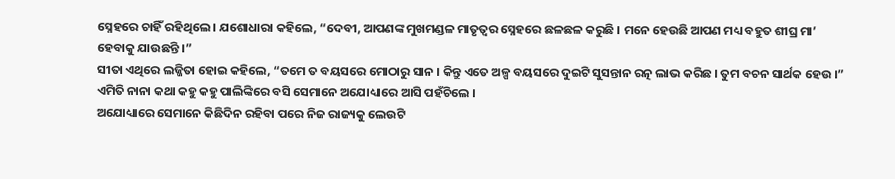ସ୍ନେହରେ ଚାହିଁ ରହିଥିଲେ । ଯଶୋଧାରା କହିଲେ, “ଦେବୀ, ଆପଣଙ୍କ ମୁଖମଣ୍ଡଳ ମାତୃତ୍ୱର ସ୍ନେହରେ ଛଳଛଳ କରୁଛି । ମନେ ହେଉଛି ଆପଣ ମଧ୍ୟ ବହୁତ ଶୀଘ୍ର ମା’ ହେବାକୁ ଯାଉଛନ୍ତି ।”
ସୀତା ଏଥିରେ ଲଜ୍ଜିତା ହୋଇ କହିଲେ, “ତମେ ତ ବୟସରେ ମୋଠାରୁ ସାନ । କିନ୍ତୁ ଏତେ ଅଳ୍ପ ବୟସରେ ଦୁଇଟି ସୁସନ୍ତାନ ରତ୍ନ ଲାଭ କରିଛ । ତୁମ ବଚନ ସାର୍ଥକ ହେଉ ।” ଏମିତି ନାନା କଥା କହୁ କହୁ ପାଲିଙ୍କିରେ ବସି ସେମାନେ ଅଯୋଧ୍ୟାରେ ଆସି ପହଁଚିଲେ ।
ଅଯୋଧ୍ୟାରେ ସେମାନେ କିଛିଦିନ ରହିବା ପରେ ନିଜ ରାଜ୍ୟକୁ ଲେଉଟି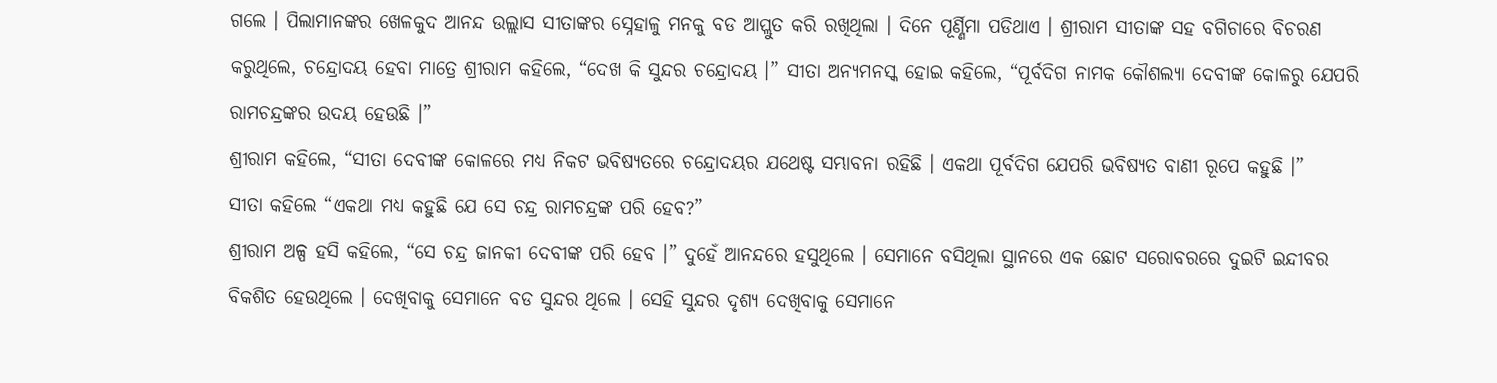ଗଲେ । ପିଲାମାନଙ୍କର ଖେଳକୁଦ ଆନନ୍ଦ ଉଲ୍ଲାସ ସୀତାଙ୍କର ସ୍ନେହାଳୁ ମନକୁ ବଡ ଆପ୍ଲୁତ କରି ରଖିଥିଲା । ଦିନେ ପୂର୍ଣ୍ଣିମା ପଡିଥାଏ । ଶ୍ରୀରାମ ସୀତାଙ୍କ ସହ ବଗିଚାରେ ବିଚରଣ କରୁଥିଲେ, ଚନ୍ଦ୍ରୋଦୟ ହେବା ମାତ୍ରେ ଶ୍ରୀରାମ କହିଲେ, “ଦେଖ କି ସୁନ୍ଦର ଚନ୍ଦ୍ରୋଦୟ ।” ସୀତା ଅନ୍ୟମନସ୍କ ହୋଇ କହିଲେ, “ପୂର୍ବଦିଗ ନାମକ କୌଶଲ୍ୟା ଦେବୀଙ୍କ କୋଳରୁ ଯେପରି ରାମଚନ୍ଦ୍ରଙ୍କର ଉଦୟ ହେଉଛି ।”
ଶ୍ରୀରାମ କହିଲେ, “ସୀତା ଦେବୀଙ୍କ କୋଳରେ ମଧ୍ୟ ନିକଟ ଭବିଷ୍ୟତରେ ଚନ୍ଦ୍ରୋଦୟର ଯଥେଷ୍ଟ ସମ୍ଭାବନା ରହିଛି । ଏକଥା ପୂର୍ବଦିଗ ଯେପରି ଭବିଷ୍ୟତ ବାଣୀ ରୂପେ କହୁଛି ।”
ସୀତା କହିଲେ “ଏକଥା ମଧ୍ୟ କହୁଛି ଯେ ସେ ଚନ୍ଦ୍ର ରାମଚନ୍ଦ୍ରଙ୍କ ପରି ହେବ?”
ଶ୍ରୀରାମ ଅଳ୍ପ ହସି କହିଲେ, “ସେ ଚନ୍ଦ୍ର ଜାନକୀ ଦେବୀଙ୍କ ପରି ହେବ ।” ଦୁହେଁ ଆନନ୍ଦରେ ହସୁଥିଲେ । ସେମାନେ ବସିଥିଲା ସ୍ଥାନରେ ଏକ ଛୋଟ ସରୋବରରେ ଦୁଇଟି ଇନ୍ଦୀବର ବିକଶିତ ହେଉଥିଲେ । ଦେଖିବାକୁ ସେମାନେ ବଡ ସୁନ୍ଦର ଥିଲେ । ସେହି ସୁନ୍ଦର ଦୃଶ୍ୟ ଦେଖିବାକୁ ସେମାନେ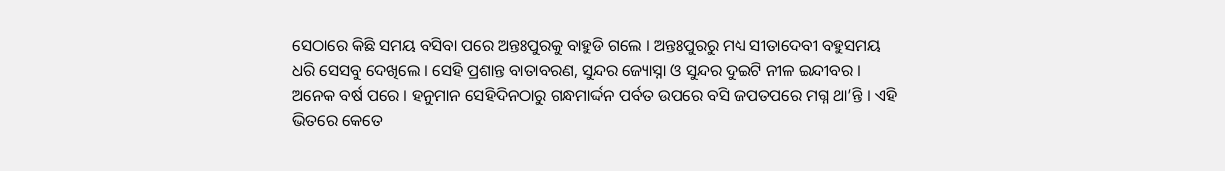ସେଠାରେ କିଛି ସମୟ ବସିବା ପରେ ଅନ୍ତଃପୁରକୁ ବାହୁଡି ଗଲେ । ଅନ୍ତଃପୁରରୁ ମଧ୍ୟ ସୀତାଦେବୀ ବହୁସମୟ ଧରି ସେସବୁ ଦେଖିଲେ । ସେହି ପ୍ରଶାନ୍ତ ବାତାବରଣ, ସୁନ୍ଦର ଜ୍ୟୋସ୍ନା ଓ ସୁନ୍ଦର ଦୁଇଟି ନୀଳ ଇନ୍ଦୀବର ।
ଅନେକ ବର୍ଷ ପରେ । ହନୁମାନ ସେହିଦିନଠାରୁ ଗନ୍ଧମାର୍ଦ୍ଦନ ପର୍ବତ ଉପରେ ବସି ଜପତପରେ ମଗ୍ନ ଥା’ନ୍ତି । ଏହି ଭିତରେ କେତେ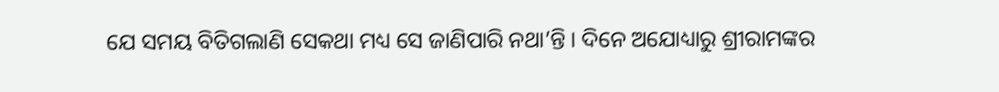ଯେ ସମୟ ବିତିଗଲାଣି ସେକଥା ମଧ୍ୟ ସେ ଜାଣିପାରି ନଥା’ନ୍ତି । ଦିନେ ଅଯୋଧ୍ୟାରୁ ଶ୍ରୀରାମଙ୍କର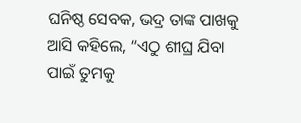ଘନିଷ୍ଠ ସେବକ, ଭଦ୍ର ତାଙ୍କ ପାଖକୁ ଆସି କହିଲେ, “ଏଠୁ ଶୀଘ୍ର ଯିବା ପାଇଁ ତୁମକୁ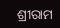ଶ୍ରୀରାମ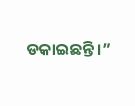ଡକାଇଛନ୍ତି ।”